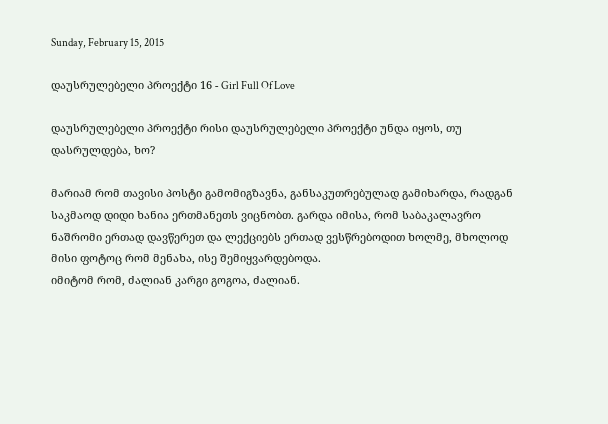Sunday, February 15, 2015

დაუსრულებელი პროექტი 16 - Girl Full Of Love

დაუსრულებელი პროექტი რისი დაუსრულებელი პროექტი უნდა იყოს, თუ დასრულდება, ხო?

მარიამ რომ თავისი პოსტი გამომიგზავნა, განსაკუთრებულად გამიხარდა, რადგან საკმაოდ დიდი ხანია ერთმანეთს ვიცნობთ. გარდა იმისა, რომ საბაკალავრო ნაშრომი ერთად დავწერეთ და ლექციებს ერთად ვესწრებოდით ხოლმე, მხოლოდ მისი ფოტოც რომ მენახა, ისე შემიყვარდებოდა.
იმიტომ რომ, ძალიან კარგი გოგოა, ძალიან.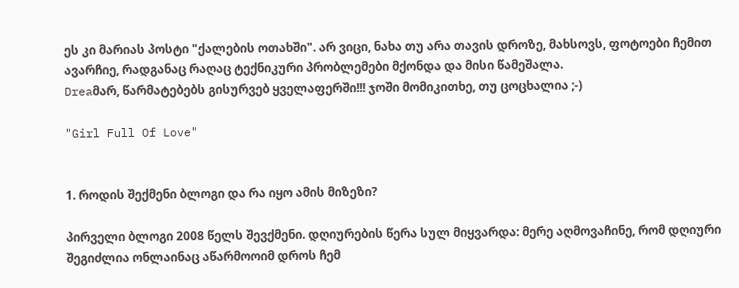ეს კი მარიას პოსტი "ქალების ოთახში". არ ვიცი, ნახა თუ არა თავის დროზე, მახსოვს, ფოტოები ჩემით ავარჩიე, რადგანაც რაღაც ტექნიკური პრობლემები მქონდა და მისი წამეშალა.
Dreaმარ, წარმატებებს გისურვებ ყველაფერში!!! ჯოში მომიკითხე, თუ ცოცხალია ;-)

"Girl Full Of Love"


1. როდის შექმენი ბლოგი და რა იყო ამის მიზეზი?

პირველი ბლოგი 2008 წელს შევქმენი. დღიურების წერა სულ მიყვარდა: მერე აღმოვაჩინე, რომ დღიური შეგიძლია ონლაინაც აწარმოოიმ დროს ჩემ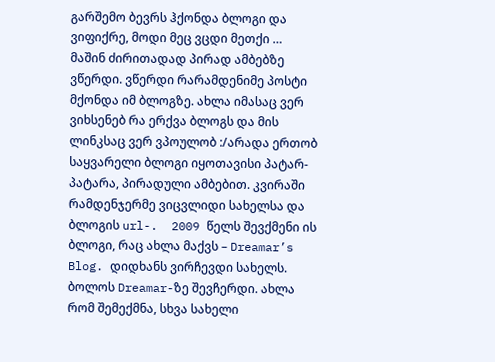გარშემო ბევრს ჰქონდა ბლოგი და ვიფიქრე, მოდი მეც ვცდი მეთქი … მაშინ ძირითადად პირად ამბებზე ვწერდი. ვწერდი რარამდენიმე პოსტი მქონდა იმ ბლოგზე. ახლა იმასაც ვერ ვიხსენებ რა ერქვა ბლოგს და მის ლინკსაც ვერ ვპოულობ :/არადა ერთობ საყვარელი ბლოგი იყოთავისი პატარ-პატარა, პირადული ამბებით. კვირაში რამდენჯერმე ვიცვლიდი სახელსა და ბლოგის url-.  2009 წელს შევქმენი ის ბლოგი, რაც ახლა მაქვს – Dreamar’s Blog. დიდხანს ვირჩევდი სახელს. ბოლოს Dreamar-ზე შევჩერდი. ახლა რომ შემექმნა, სხვა სახელი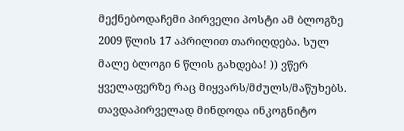მექნებოდაჩემი პირველი პოსტი ამ ბლოგზე 2009 წლის 17 აპრილით თარიღდება. სულ მალე ბლოგი 6 წლის გახდება! )) ვწერ ყველაფერზე რაც მიყვარს/მძულს/მაწუხებს. თავდაპირველად მინდოდა ინკოგნიტო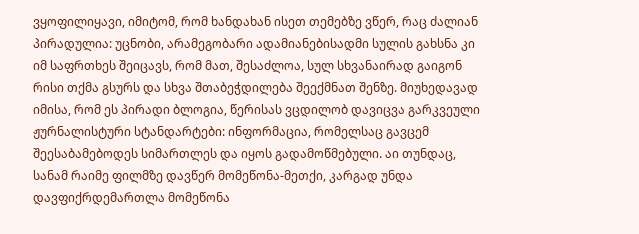ვყოფილიყავი, იმიტომ, რომ ხანდახან ისეთ თემებზე ვწერ, რაც ძალიან პირადულია: უცნობი, არამეგობარი ადამიანებისადმი სულის გახსნა კი იმ საფრთხეს შეიცავს, რომ მათ, შესაძლოა, სულ სხვანაირად გაიგონ რისი თქმა გსურს და სხვა შთაბეჭდილება შეექმნათ შენზე. მიუხედავად იმისა, რომ ეს პირადი ბლოგია, წერისას ვცდილობ დავიცვა გარკვეული ჟურნალისტური სტანდარტები: ინფორმაცია, რომელსაც გავცემ შეესაბამებოდეს სიმართლეს და იყოს გადამოწმებული. აი თუნდაც, სანამ რაიმე ფილმზე დავწერ მომეწონა-მეთქი, კარგად უნდა დავფიქრდემართლა მომეწონა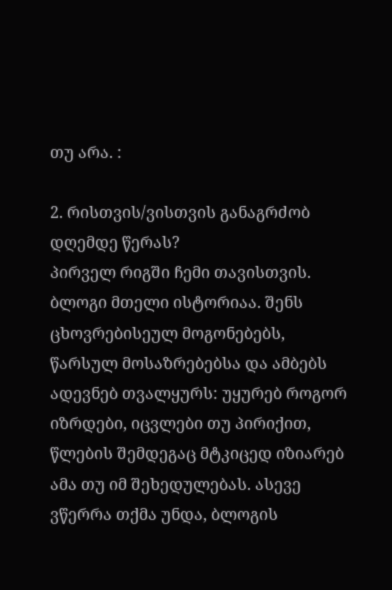თუ არა. :

2. რისთვის/ვისთვის განაგრძობ დღემდე წერას?
პირველ რიგში ჩემი თავისთვის. ბლოგი მთელი ისტორიაა. შენს ცხოვრებისეულ მოგონებებს, წარსულ მოსაზრებებსა და ამბებს ადევნებ თვალყურს: უყურებ როგორ იზრდები, იცვლები თუ პირიქით, წლების შემდეგაც მტკიცედ იზიარებ ამა თუ იმ შეხედულებას. ასევე ვწერრა თქმა უნდა, ბლოგის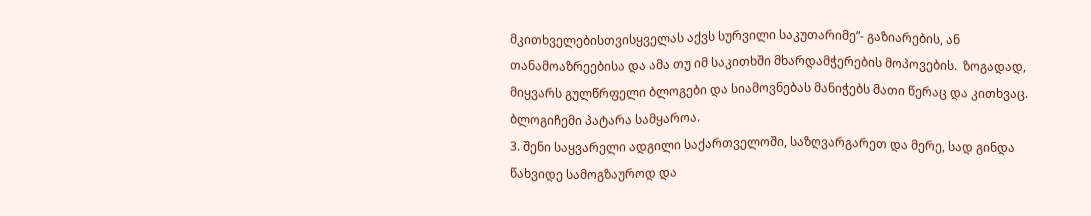მკითხველებისთვისყველას აქვს სურვილი საკუთარიმე”- გაზიარების, ან თანამოაზრეებისა და ამა თუ იმ საკითხში მხარდამჭერების მოპოვების.  ზოგადად, მიყვარს გულწრფელი ბლოგები და სიამოვნებას მანიჭებს მათი წერაც და კითხვაც. ბლოგიჩემი პატარა სამყაროა.
3. შენი საყვარელი ადგილი საქართველოში, საზღვარგარეთ და მერე, სად გინდა წახვიდე სამოგზაუროდ და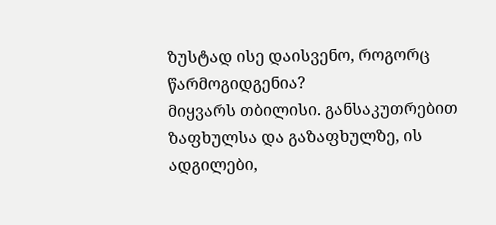ზუსტად ისე დაისვენო, როგორც წარმოგიდგენია?
მიყვარს თბილისი. განსაკუთრებით ზაფხულსა და გაზაფხულზე, ის ადგილები,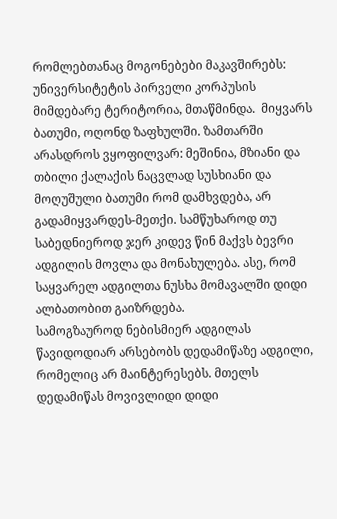რომლებთანაც მოგონებები მაკავშირებს: უნივერსიტეტის პირველი კორპუსის მიმდებარე ტერიტორია, მთაწმინდა.  მიყვარს ბათუმი, ოღონდ ზაფხულში. ზამთარში არასდროს ვყოფილვარ: მეშინია, მზიანი და თბილი ქალაქის ნაცვლად სუსხიანი და მოღუშული ბათუმი რომ დამხვდება, არ გადამიყვარდეს-მეთქი. სამწუხაროდ თუ საბედნიეროდ ჯერ კიდევ წინ მაქვს ბევრი ადგილის მოვლა და მონახულება. ასე, რომ საყვარელ ადგილთა ნუსხა მომავალში დიდი ალბათობით გაიზრდება.
სამოგზაუროდ ნებისმიერ ადგილას წავიდოდიარ არსებობს დედამიწაზე ადგილი, რომელიც არ მაინტერესებს. მთელს დედამიწას მოვივლიდი დიდი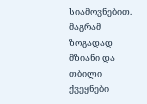სიამოვნებით. მაგრამ ზოგადად მზიანი და თბილი ქვეყნები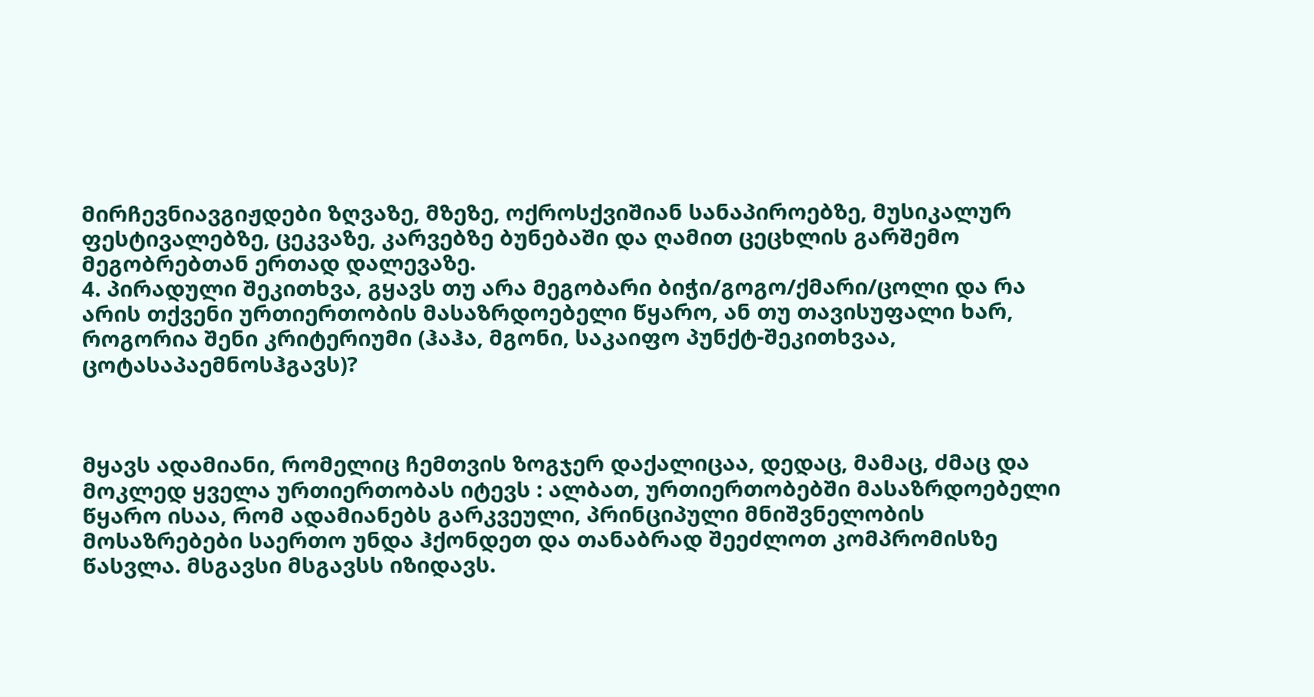მირჩევნიავგიჟდები ზღვაზე, მზეზე, ოქროსქვიშიან სანაპიროებზე, მუსიკალურ ფესტივალებზე, ცეკვაზე, კარვებზე ბუნებაში და ღამით ცეცხლის გარშემო მეგობრებთან ერთად დალევაზე.
4. პირადული შეკითხვა, გყავს თუ არა მეგობარი ბიჭი/გოგო/ქმარი/ცოლი და რა არის თქვენი ურთიერთობის მასაზრდოებელი წყარო, ან თუ თავისუფალი ხარ, როგორია შენი კრიტერიუმი (ჰაჰა, მგონი, საკაიფო პუნქტ-შეკითხვაა, ცოტასაპაემნოსჰგავს)?



მყავს ადამიანი, რომელიც ჩემთვის ზოგჯერ დაქალიცაა, დედაც, მამაც, ძმაც და მოკლედ ყველა ურთიერთობას იტევს : ალბათ, ურთიერთობებში მასაზრდოებელი წყარო ისაა, რომ ადამიანებს გარკვეული, პრინციპული მნიშვნელობის მოსაზრებები საერთო უნდა ჰქონდეთ და თანაბრად შეეძლოთ კომპრომისზე წასვლა. მსგავსი მსგავსს იზიდავს.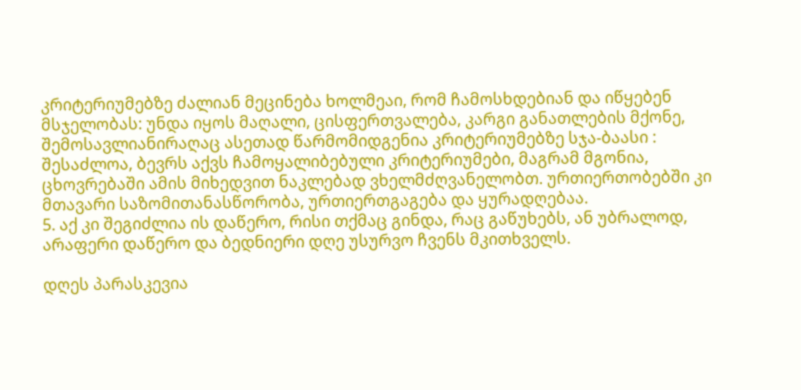კრიტერიუმებზე ძალიან მეცინება ხოლმეაი, რომ ჩამოსხდებიან და იწყებენ მსჯელობას: უნდა იყოს მაღალი, ცისფერთვალება, კარგი განათლების მქონე, შემოსავლიანირაღაც ასეთად წარმომიდგენია კრიტერიუმებზე სჯა-ბაასი : შესაძლოა, ბევრს აქვს ჩამოყალიბებული კრიტერიუმები, მაგრამ მგონია, ცხოვრებაში ამის მიხედვით ნაკლებად ვხელმძღვანელობთ. ურთიერთობებში კი მთავარი საზომითანასწორობა, ურთიერთგაგება და ყურადღებაა.
5. აქ კი შეგიძლია ის დაწერო, რისი თქმაც გინდა, რაც გაწუხებს, ან უბრალოდ, არაფერი დაწერო და ბედნიერი დღე უსურვო ჩვენს მკითხველს.

დღეს პარასკევია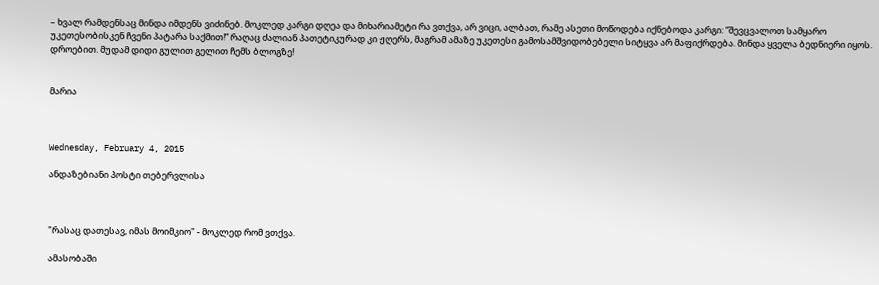– ხვალ რამდენსაც მინდა იმდენს ვიძინებ. მოკლედ კარგი დღეა და მიხარიამეტი რა ვთქვა, არ ვიცი, ალბათ, რამე ასეთი მოწოდება იქნებოდა კარგი: “შევცვალოთ სამყარო უკეთესობისკენ ჩვენი პატარა საქმით!” რაღაც ძალიან პათეტიკურად კი ჟღერს, მაგრამ ამაზე უკეთესი გამოსამშვიდობებელი სიტყვა არ მაფიქრდება. მინდა ყველა ბედნიერი იყოს. დროებით. მუდამ დიდი გულით გელით ჩემს ბლოგზე!


მარია



Wednesday, February 4, 2015

ანდაზებიანი პოსტი თებერვლისა



"რასაც დათესავ, იმას მოიმკიო" - მოკლედ რომ ვთქვა.

ამასობაში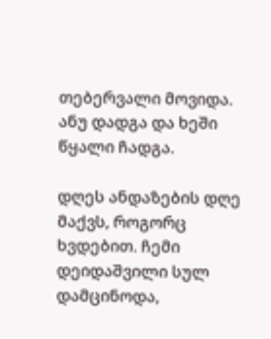თებერვალი მოვიდა.
ანუ დადგა და ხეში წყალი ჩადგა.

დღეს ანდაზების დღე მაქვს, როგორც ხვდებით. ჩემი დეიდაშვილი სულ დამცინოდა,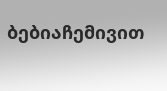ბებიაჩემივით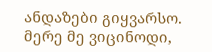ანდაზები გიყვარსო. მერე მე ვიცინოდი,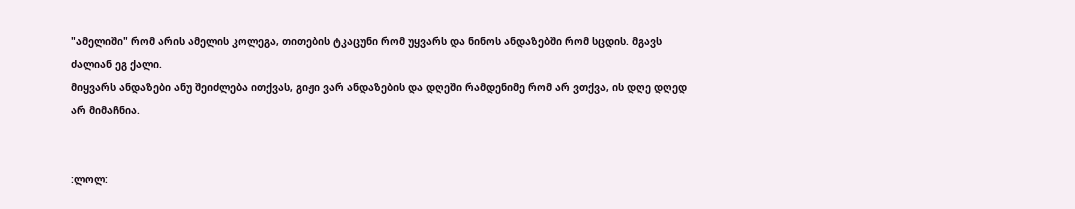"ამელიში" რომ არის ამელის კოლეგა, თითების ტკაცუნი რომ უყვარს და ნინოს ანდაზებში რომ სცდის. მგავს ძალიან ეგ ქალი.
მიყვარს ანდაზები ანუ შეიძლება ითქვას, გიჟი ვარ ანდაზების და დღეში რამდენიმე რომ არ ვთქვა, ის დღე დღედ არ მიმაჩნია.


:ლოლ: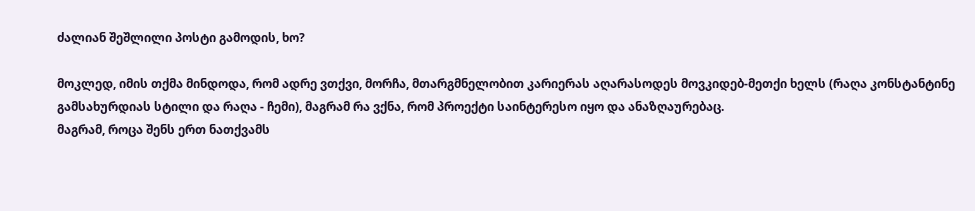ძალიან შეშლილი პოსტი გამოდის, ხო?

მოკლედ, იმის თქმა მინდოდა, რომ ადრე ვთქვი, მორჩა, მთარგმნელობით კარიერას აღარასოდეს მოვკიდებ-მეთქი ხელს (რაღა კონსტანტინე გამსახურდიას სტილი და რაღა - ჩემი), მაგრამ რა ვქნა, რომ პროექტი საინტერესო იყო და ანაზღაურებაც.
მაგრამ, როცა შენს ერთ ნათქვამს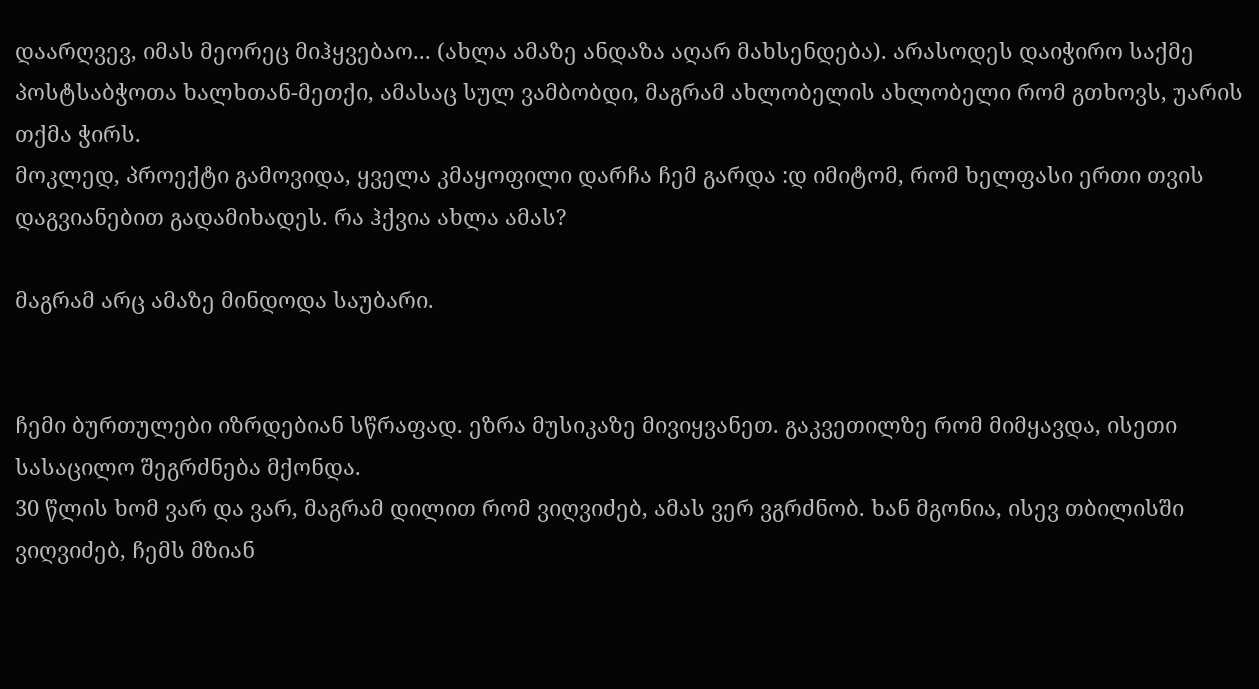დაარღვევ, იმას მეორეც მიჰყვებაო... (ახლა ამაზე ანდაზა აღარ მახსენდება). არასოდეს დაიჭირო საქმე პოსტსაბჭოთა ხალხთან-მეთქი, ამასაც სულ ვამბობდი, მაგრამ ახლობელის ახლობელი რომ გთხოვს, უარის თქმა ჭირს.
მოკლედ, პროექტი გამოვიდა, ყველა კმაყოფილი დარჩა ჩემ გარდა :დ იმიტომ, რომ ხელფასი ერთი თვის დაგვიანებით გადამიხადეს. რა ჰქვია ახლა ამას?

მაგრამ არც ამაზე მინდოდა საუბარი.


ჩემი ბურთულები იზრდებიან სწრაფად. ეზრა მუსიკაზე მივიყვანეთ. გაკვეთილზე რომ მიმყავდა, ისეთი სასაცილო შეგრძნება მქონდა.
30 წლის ხომ ვარ და ვარ, მაგრამ დილით რომ ვიღვიძებ, ამას ვერ ვგრძნობ. ხან მგონია, ისევ თბილისში ვიღვიძებ, ჩემს მზიან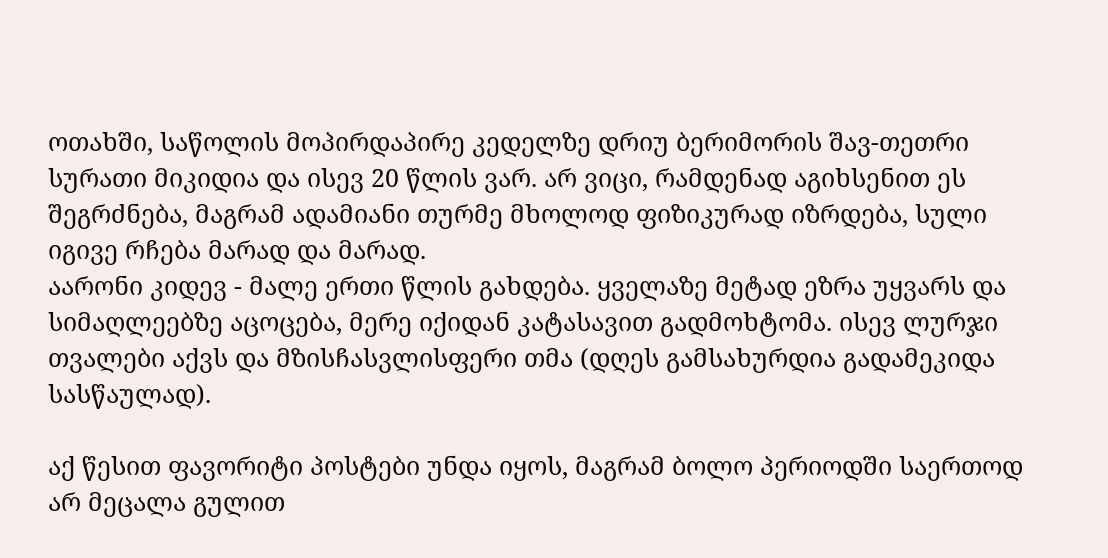ოთახში, საწოლის მოპირდაპირე კედელზე დრიუ ბერიმორის შავ-თეთრი სურათი მიკიდია და ისევ 20 წლის ვარ. არ ვიცი, რამდენად აგიხსენით ეს შეგრძნება, მაგრამ ადამიანი თურმე მხოლოდ ფიზიკურად იზრდება, სული იგივე რჩება მარად და მარად.
აარონი კიდევ - მალე ერთი წლის გახდება. ყველაზე მეტად ეზრა უყვარს და სიმაღლეებზე აცოცება, მერე იქიდან კატასავით გადმოხტომა. ისევ ლურჯი თვალები აქვს და მზისჩასვლისფერი თმა (დღეს გამსახურდია გადამეკიდა სასწაულად).

აქ წესით ფავორიტი პოსტები უნდა იყოს, მაგრამ ბოლო პერიოდში საერთოდ არ მეცალა გულით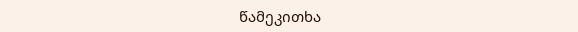წამეკითხა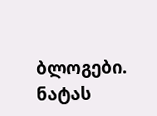ბლოგები. ნატას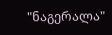"ნაგერალა"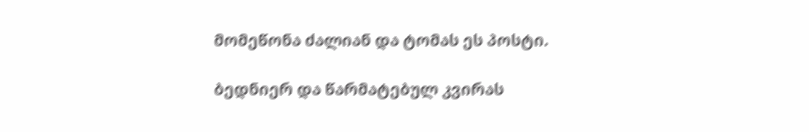მომეწონა ძალიან და ტომას ეს პოსტი.

ბედნიერ და წარმატებულ კვირას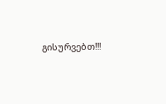გისურვებთ!!!